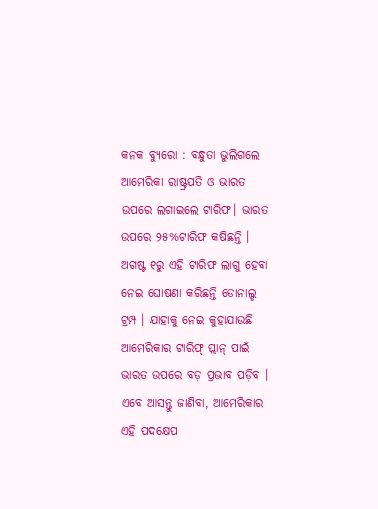କନକ ବ୍ୟୁରୋ : ବନ୍ଧୁତା ଭୁଲିଗଲେ ଆମେରିକା ରାଷ୍ଟ୍ରପତି ଓ ଭାରତ ଉପରେ ଲଗାଇଲେ ଟାରିଫ। ଭାରତ ଉପରେ ୨୫%ଟାରିଫ କଷିଛନ୍ତି । ଅଗଷ୍ଟ ୧ରୁ ଏହି ଟାରିଫ ଲାଗୁ ହେବା ନେଇ ଘୋଷଣା କରିଛନ୍ତି ଡୋନାଲ୍ଡ ଟ୍ରମ୍ପ । ଯାହାକୁ ନେଇ କୁହାଯାଉଛି ଆମେରିକାର ଟାରିଫ୍ ପ୍ଲାନ୍ ପାଇଁ ଭାରତ ଉପରେ ବଡ଼ ପ୍ରଭାବ ପଡ଼ିବ । ଏବେ ଆସନ୍ତୁ ଜାଣିବା, ଆମେରିକାର ଏହି ପଦକ୍ଷେପ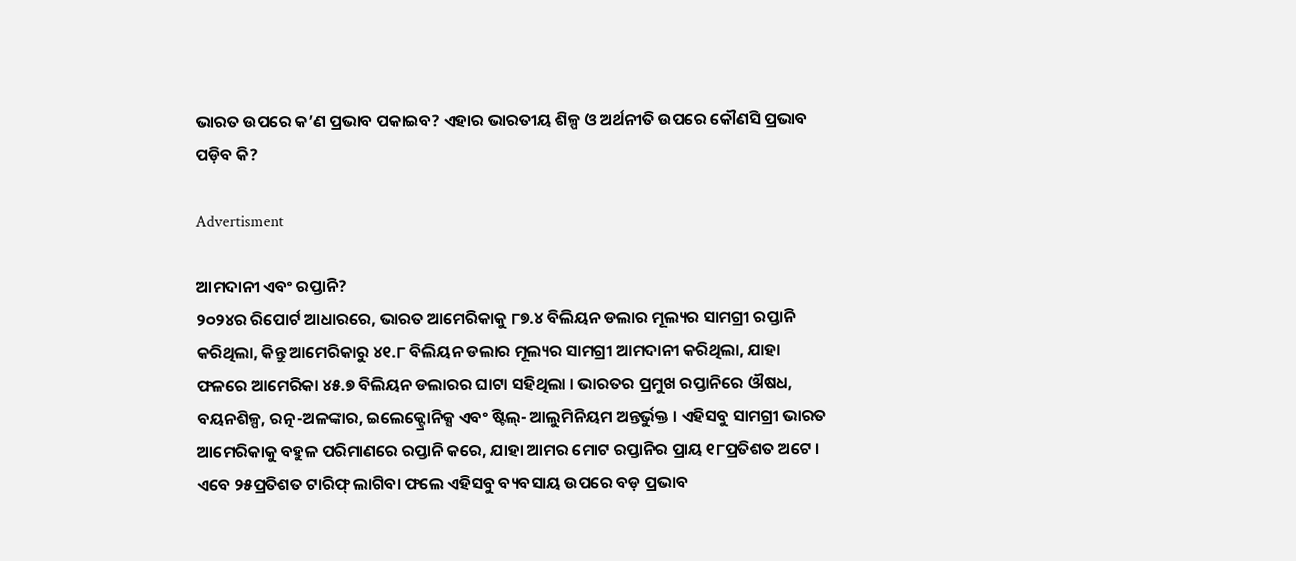ଭାରତ ଉପରେ କ’ଣ ପ୍ରଭାବ ପକାଇବ? ଏହାର ଭାରତୀୟ ଶିଳ୍ପ ଓ ଅର୍ଥନୀତି ଉପରେ କୌଣସି ପ୍ରଭାବ ପଡ଼ିବ କି?

Advertisment

ଆମଦାନୀ ଏବଂ ରପ୍ତାନି?
୨୦୨୪ର ରିପୋର୍ଟ ଆଧାରରେ, ଭାରତ ଆମେରିକାକୁ ୮୭.୪ ବିଲିୟନ ଡଲାର ମୂଲ୍ୟର ସାମଗ୍ରୀ ରପ୍ତାନି କରିଥିଲା, କିନ୍ତୁ ଆମେରିକାରୁ ୪୧.୮ ବିଲିୟନ ଡଲାର ମୂଲ୍ୟର ସାମଗ୍ରୀ ଆମଦାନୀ କରିଥିଲା, ଯାହା ଫଳରେ ଆମେରିକା ୪୫.୭ ବିଲିୟନ ଡଲାରର ଘାଟା ସହିଥିଲା । ଭାରତର ପ୍ରମୁଖ ରପ୍ତାନିରେ ଔଷଧ, ବୟନଶିଳ୍ପ, ରତ୍ନ-ଅଳଙ୍କାର, ଇଲେକ୍ଟ୍ରୋନିକ୍ସ ଏବଂ ଷ୍ଟିଲ୍- ଆଲୁମିନିୟମ ଅନ୍ତର୍ଭୁକ୍ତ । ଏହିସବୁ ସାମଗ୍ରୀ ଭାରତ ଆମେରିକାକୁ ବହୁଳ ପରିମାଣରେ ରପ୍ତାନି କରେ, ଯାହା ଆମର ମୋଟ ରପ୍ତାନିର ପ୍ରାୟ ୧୮ପ୍ରତିଶତ ଅଟେ । ଏବେ ୨୫ପ୍ରତିଶତ ଟାରିଫ୍ ଲାଗିବା ଫଲେ ଏହିସବୁ ବ୍ୟବସାୟ ଉପରେ ବଡ଼ ପ୍ରଭାବ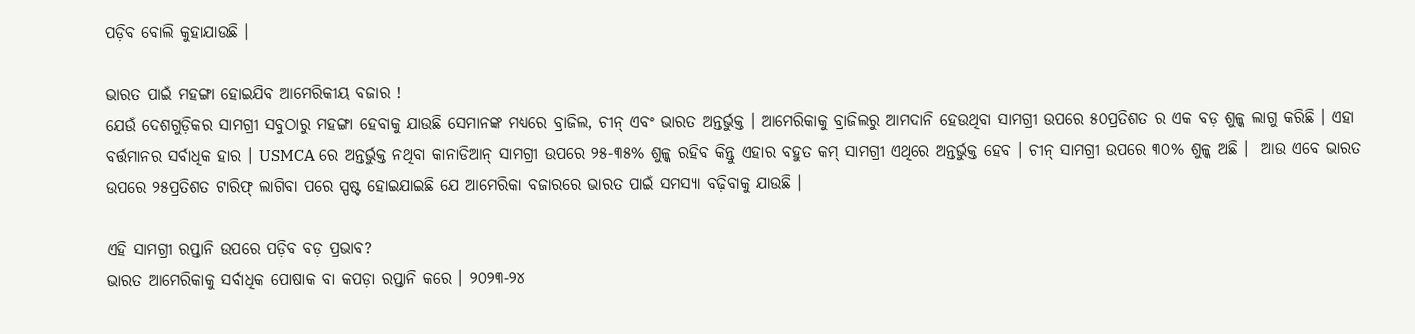ପଡ଼ିବ ବୋଲି କୁହାଯାଉଛି ।

ଭାରତ ପାଇଁ ମହଙ୍ଗା ହୋଇଯିବ ଆମେରିକୀୟ ବଜାର !
ଯେଉଁ ଦେଶଗୁଡ଼ିକର ସାମଗ୍ରୀ ସବୁଠାରୁ ମହଙ୍ଗା ହେବାକୁ ଯାଉଛି ସେମାନଙ୍କ ମଧ୍ୟରେ ବ୍ରାଜିଲ, ଚୀନ୍ ଏବଂ ଭାରତ ଅନ୍ତର୍ଭୁକ୍ତ । ଆମେରିକାକୁ ବ୍ରାଜିଲରୁ ଆମଦାନି ହେଉଥିବା ସାମଗ୍ରୀ ଉପରେ ୫୦ପ୍ରତିଶତ ର ଏକ ବଡ଼ ଶୁଳ୍କ ଲାଗୁ କରିଛି । ଏହା ବର୍ତ୍ତମାନର ସର୍ବାଧିକ ହାର । USMCA ରେ ଅନ୍ତର୍ଭୁକ୍ତ ନଥିବା କାନାଡିଆନ୍ ସାମଗ୍ରୀ ଉପରେ ୨୫-୩୫% ଶୁଳ୍କ ରହିବ କିନ୍ତୁ ଏହାର ବହୁତ କମ୍ ସାମଗ୍ରୀ ଏଥିରେ ଅନ୍ତର୍ଭୁକ୍ତ ହେବ । ଚୀନ୍ ସାମଗ୍ରୀ ଉପରେ ୩୦% ଶୁଳ୍କ ଅଛି ।  ଆଉ ଏବେ ଭାରତ ଉପରେ ୨୫ପ୍ରତିଶତ ଟାରିଫ୍ ଲାଗିବା ପରେ ସ୍ପଷ୍ଟ ହୋଇଯାଇଛି ଯେ ଆମେରିକା ବଜାରରେ ଭାରତ ପାଇଁ ସମସ୍ୟା ବଢ଼ିବାକୁ ଯାଉଛି ।

ଏହି ସାମଗ୍ରୀ ରପ୍ତାନି ଉପରେ ପଡ଼ିବ ବଡ଼ ପ୍ରଭାବ?
ଭାରତ ଆମେରିକାକୁ ସର୍ବାଧିକ ପୋଷାକ ବା କପଡ଼ା ରପ୍ତାନି କରେ । ୨୦୨୩-୨୪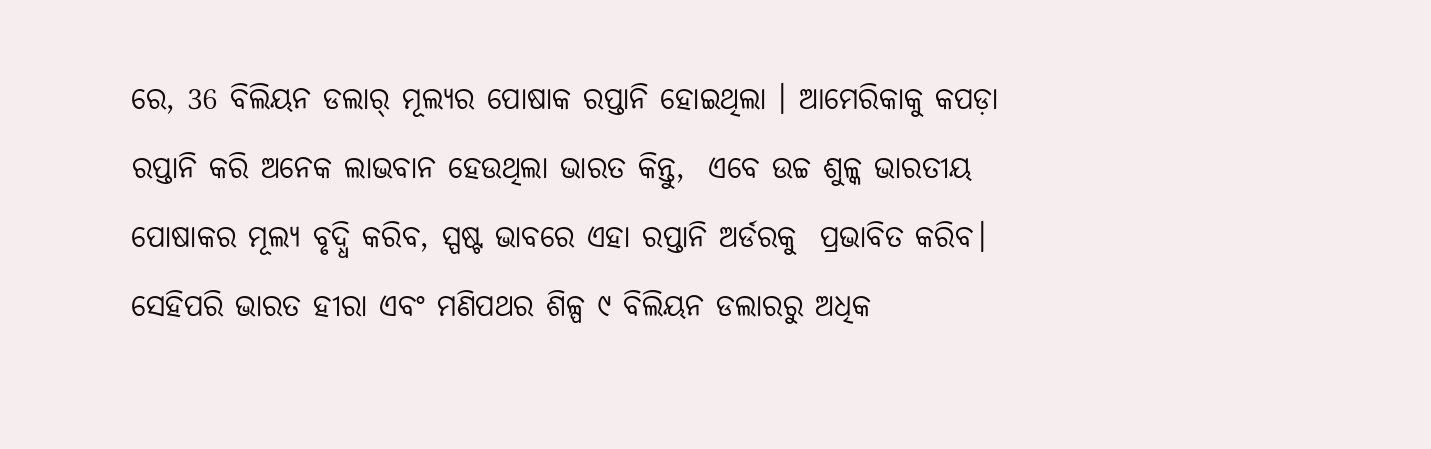ରେ, 36 ବିଲିୟନ ଡଲାର୍ ମୂଲ୍ୟର ପୋଷାକ ରପ୍ତାନି ହୋଇଥିଲା । ଆମେରିକାକୁ କପଡ଼ା ରପ୍ତାନି କରି ଅନେକ ଲାଭବାନ ହେଉଥିଲା ଭାରତ କିନ୍ତୁ,  ଏବେ ଉଚ୍ଚ ଶୁଳ୍କ ଭାରତୀୟ ପୋଷାକର ମୂଲ୍ୟ ବୃଦ୍ଧି କରିବ, ସ୍ପଷ୍ଟ ଭାବରେ ଏହା ରପ୍ତାନି ଅର୍ଡରକୁ  ପ୍ରଭାବିତ କରିବ। ସେହିପରି ଭାରତ ହୀରା ଏବଂ ମଣିପଥର ଶିଳ୍ପ ୯ ବିଲିୟନ ଡଲାରରୁ ଅଧିକ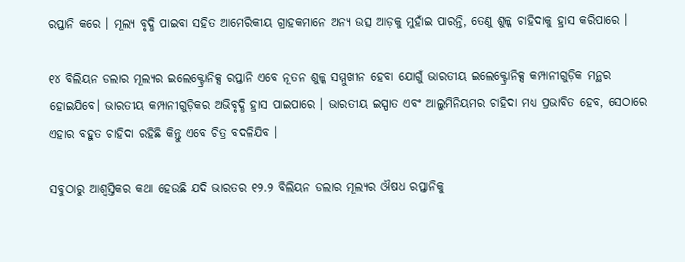ରପ୍ତାନି କରେ । ମୂଲ୍ୟ ବୃଦ୍ଧି ପାଇବା ସହିତ ଆମେରିକୀୟ ଗ୍ରାହକମାନେ ଅନ୍ୟ ଉତ୍ସ ଆଡ଼କୁ ମୁହାଁଇ ପାରନ୍ତି, ତେଣୁ ଶୁଳ୍କ ଚାହିଦାକୁ ହ୍ରାସ କରିପାରେ ।

୧୪ ବିଲିୟନ ଡଲାର ମୂଲ୍ୟର ଇଲେକ୍ଟ୍ରୋନିକ୍ସ ରପ୍ତାନି ଏବେ ନୂତନ ଶୁଳ୍କ ସମ୍ମୁଖୀନ ହେବା ଯୋଗୁଁ ଭାରତୀୟ ଇଲେକ୍ଟ୍ରୋନିକ୍ସ କମ୍ପାନୀଗୁଡ଼ିକ ମନ୍ଥର ହୋଇଯିବେ। ଭାରତୀୟ କମ୍ପାନୀଗୁଡ଼ିକର ଅଭିବୃଦ୍ଧି ହ୍ରାସ ପାଇପାରେ । ଭାରତୀୟ ଇସ୍ପାତ ଏବଂ ଆଲୁମିନିୟମର ଚାହିଦା ମଧ୍ୟ ପ୍ରଭାବିତ ହେବ, ସେଠାରେ ଏହାର ବହୁତ ଚାହିଦା ରହିଛି କିନ୍ତୁ ଏବେ ଚିତ୍ର ବଦଳିଯିବ ।

ସବୁଠାରୁ ଆଶ୍ୱସ୍ତିକର କଥା ହେଉଛି ଯଦି ଭାରତର ୧୨.୨ ବିଲିୟନ ଡଲାର ମୂଲ୍ୟର ଔଷଧ ରପ୍ତାନିକୁ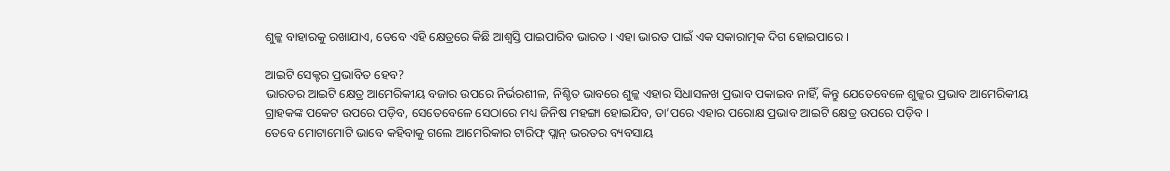ଶୁଳ୍କ ବାହାରକୁ ରଖାଯାଏ, ତେବେ ଏହି କ୍ଷେତ୍ରରେ କିଛି ଆଶ୍ୱସ୍ତି ପାଇପାରିବ ଭାରତ । ଏହା ଭାରତ ପାଇଁ ଏକ ସକାରାତ୍ମକ ଦିଗ ହୋଇପାରେ ।

ଆଇଟି ସେକ୍ଟର ପ୍ରଭାବିତ ହେବ?
ଭାରତର ଆଇଟି କ୍ଷେତ୍ର ଆମେରିକୀୟ ବଜାର ଉପରେ ନିର୍ଭରଶୀଳ, ନିଶ୍ଚିତ ଭାବରେ ଶୁଳ୍କ ଏହାର ସିଧାସଳଖ ପ୍ରଭାବ ପକାଇବ ନାହିଁ, କିନ୍ତୁ ଯେତେବେଳେ ଶୁଳ୍କର ପ୍ରଭାବ ଆମେରିକୀୟ ଗ୍ରାହକଙ୍କ ପକେଟ ଉପରେ ପଡ଼ିବ, ସେତେବେଳେ ସେଠାରେ ମଧ୍ୟ ଜିନିଷ ମହଙ୍ଗା ହୋଇଯିବ, ତା’ପରେ ଏହାର ପରୋକ୍ଷ ପ୍ରଭାବ ଆଇଟି କ୍ଷେତ୍ର ଉପରେ ପଡ଼ିବ ।
ତେବେ ମୋଟାମୋଟି ଭାବେ କହିବାକୁ ଗଲେ ଆମେରିକାର ଟାରିଫ୍ ପ୍ଲାନ୍ ଭରତର ବ୍ୟବସାୟ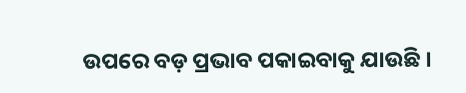ଉପରେ ବଡ଼ ପ୍ରଭାବ ପକାଇବାକୁ ଯାଉଛି ।